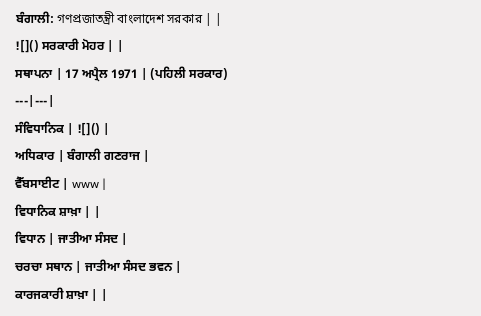ਬੰਗਾਲੀ: গণপ্রজাতন্ত্রী বাংলাদেশ সরকার | |
![]() ਸਰਕਾਰੀ ਮੋਹਰ | |
ਸਥਾਪਨਾ | 17 ਅਪ੍ਰੈਲ 1971 | (ਪਹਿਲੀ ਸਰਕਾਰ)
---|---|
ਸੰਵਿਧਾਨਿਕ | ![]() |
ਅਧਿਕਾਰ | ਬੰਗਾਲੀ ਗਣਰਾਜ |
ਵੈੱਬਸਾਈਟ | www |
ਵਿਧਾਨਿਕ ਸ਼ਾਖ਼ਾ | |
ਵਿਧਾਨ | ਜਾਤੀਆ ਸੰਸਦ |
ਚਰਚਾ ਸਥਾਨ | ਜਾਤੀਆ ਸੰਸਦ ਭਵਨ |
ਕਾਰਜਕਾਰੀ ਸ਼ਾਖ਼ਾ | |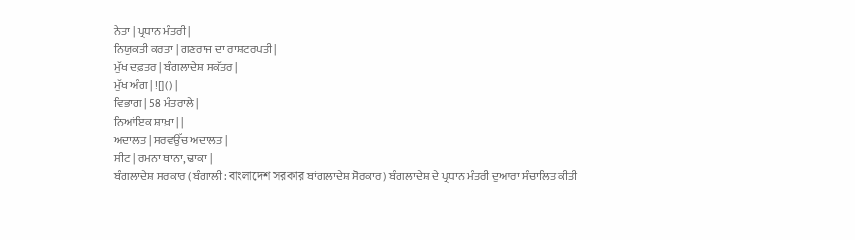ਨੇਤਾ | ਪ੍ਰਧਾਨ ਮੰਤਰੀ |
ਨਿਯੁਕਤੀ ਕਰਤਾ | ਗਣਰਾਜ ਦਾ ਰਾਸ਼ਟਰਪਤੀ |
ਮੁੱਖ ਦਫ਼ਤਰ | ਬੰਗਲਾਦੇਸ਼ ਸਕੱਤਰ |
ਮੁੱਖ ਅੰਗ | ![]() |
ਵਿਭਾਗ | 58 ਮੰਤਰਾਲੇ |
ਨਿਆਂਇਕ ਸ਼ਾਖ਼ਾ | |
ਅਦਾਲਤ | ਸਰਵਉੱਚ ਅਦਾਲਤ |
ਸੀਟ | ਰਮਨਾ ਥਾਨਾ, ਢਾਕਾ |
ਬੰਗਲਾਦੇਸ਼ ਸਰਕਾਰ (ਬੰਗਾਲੀ: বাংলাদেশ সরকার ਬਾਂਗਲਾਦੇਸ਼ ਸੋਰਕਾਰ) ਬੰਗਲਾਦੇਸ਼ ਦੇ ਪ੍ਰਧਾਨ ਮੰਤਰੀ ਦੁਆਰਾ ਸੰਚਾਲਿਤ ਕੀਤੀ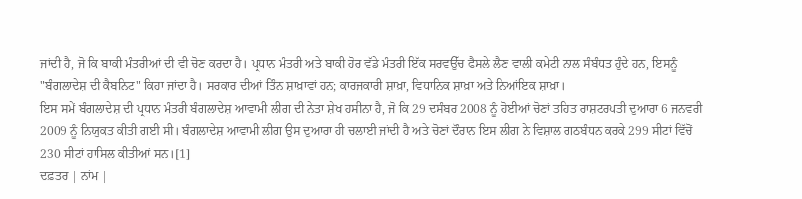ਜਾਂਦੀ ਹੈ, ਜੋ ਕਿ ਬਾਕੀ ਮੰਤਰੀਆਂ ਦੀ ਵੀ ਚੋਣ ਕਰਦਾ ਹੈ। ਪ੍ਰਧਾਨ ਮੰਤਰੀ ਅਤੇ ਬਾਕੀ ਹੋਰ ਵੱਡੇ ਮੰਤਰੀ ਇੱਕ ਸਰਵਉੱਚ ਫੈਸਲੇ ਲੈਣ ਵਾਲੀ ਕਮੇਟੀ ਨਾਲ ਸੰਬੰਧਤ ਹੁੰਦੇ ਹਨ, ਇਸਨੂੰ "ਬੰਗਲਾਦੇਸ਼ ਦੀ ਕੈਬਨਿਟ" ਕਿਹਾ ਜਾਂਦਾ ਹੈ। ਸਰਕਾਰ ਦੀਆਂ ਤਿੰਨ ਸ਼ਾਖ਼ਾਵਾਂ ਹਨ; ਕਾਰਜਕਾਰੀ ਸ਼ਾਖ਼ਾ, ਵਿਧਾਨਿਕ ਸ਼ਾਖ਼ਾ ਅਤੇ ਨਿਆਂਇਕ ਸ਼ਾਖ਼ਾ।
ਇਸ ਸਮੇਂ ਬੰਗਲਾਦੇਸ਼ ਦੀ ਪ੍ਰਧਾਨ ਮੰਤਰੀ ਬੰਗਲਾਦੇਸ਼ ਆਵਾਮੀ ਲੀਗ ਦੀ ਨੇਤਾ ਸ਼ੇਖ ਹਸੀਨਾ ਹੈ, ਜੋ ਕਿ 29 ਦਸੰਬਰ 2008 ਨੂੰ ਹੋਈਆਂ ਚੋਣਾਂ ਤਹਿਤ ਰਾਸ਼ਟਰਪਤੀ ਦੁਆਰਾ 6 ਜਨਵਰੀ 2009 ਨੂੰ ਨਿਯੁਕਤ ਕੀਤੀ ਗਈ ਸੀ। ਬੰਗਲਾਦੇਸ਼ ਆਵਾਮੀ ਲੀਗ ਉਸ ਦੁਆਰਾ ਹੀ ਚਲਾਈ ਜਾਂਦੀ ਹੈ ਅਤੇ ਚੋਣਾਂ ਦੌਰਾਨ ਇਸ ਲੀਗ ਨੇ ਵਿਸ਼ਾਲ ਗਠਬੰਧਨ ਕਰਕੇ 299 ਸੀਟਾਂ ਵਿੱਚੋਂ 230 ਸੀਟਾਂ ਹਾਸਿਲ ਕੀਤੀਆਂ ਸਨ।[1]
ਦਫ਼ਤਰ | ਨਾਂਮ |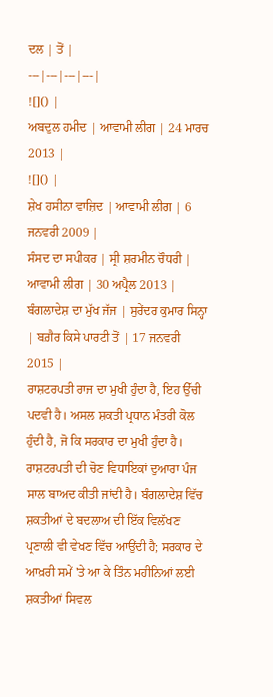ਦਲ | ਤੋਂ |
---|---|---|---|
![]() |
ਅਬਦੁਲ ਹਮੀਦ | ਆਵਾਮੀ ਲੀਗ | 24 ਮਾਰਚ 2013 |
![]() |
ਸ਼ੇਖ ਹਸੀਨਾ ਵਾਜ਼ਿਦ | ਆਵਾਮੀ ਲੀਗ | 6 ਜਨਵਰੀ 2009 |
ਸੰਸਦ ਦਾ ਸਪੀਕਰ | ਸ੍ਰੀ ਸ਼ਰਮੀਨ ਚੌਧਰੀ | ਆਵਾਮੀ ਲੀਗ | 30 ਅਪ੍ਰੈਲ 2013 |
ਬੰਗਲਾਦੇਸ਼ ਦਾ ਮੁੱਖ ਜੱਜ | ਸੁਰੇਂਦਰ ਕੁਮਾਰ ਸਿਨ੍ਹਾ | ਬਗ਼ੈਰ ਕਿਸੇ ਪਾਰਟੀ ਤੋਂ | 17 ਜਨਵਰੀ 2015 |
ਰਾਸ਼ਟਰਪਤੀ ਰਾਜ ਦਾ ਮੁਖੀ ਹੁੰਦਾ ਹੈ, ਇਹ ਉੱਚੀ ਪਦਵੀ ਹੈ। ਅਸਲ ਸ਼ਕਤੀ ਪ੍ਰਧਾਨ ਮੰਤਰੀ ਕੋਲ ਹੁੰਦੀ ਹੈ, ਜੋ ਕਿ ਸਰਕਾਰ ਦਾ ਮੁਖੀ ਹੁੰਦਾ ਹੈ। ਰਾਸ਼ਟਰਪਤੀ ਦੀ ਚੋਣ ਵਿਧਾਇਕਾਂ ਦੁਆਰਾ ਪੰਜ ਸਾਲ ਬਾਅਦ ਕੀਤੀ ਜਾਂਦੀ ਹੈ। ਬੰਗਲਾਦੇਸ਼ ਵਿੱਚ ਸ਼ਕਤੀਆਂ ਦੇ ਬਦਲਾਅ ਦੀ ਇੱਕ ਵਿਲੱਖਣ ਪ੍ਰਣਾਲੀ ਵੀ ਵੇਖਣ ਵਿੱਚ ਆਉਂਦੀ ਹੈ; ਸਰਕਾਰ ਦੇ ਆਖ਼ਰੀ ਸਮੇਂ 'ਤੇ ਆ ਕੇ ਤਿੰਨ ਮਹੀਨਿਆਂ ਲਈ ਸ਼ਕਤੀਆਂ ਸਿਵਲ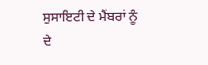ਸੁਸਾਇਟੀ ਦੇ ਮੈਂਬਰਾਂ ਨੂੰ ਦੇ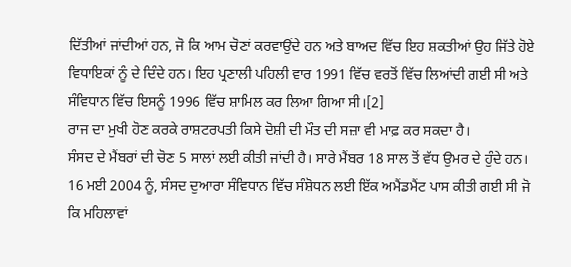ਦਿੱਤੀਆਂ ਜਾਂਦੀਆਂ ਹਨ, ਜੋ ਕਿ ਆਮ ਚੋਣਾਂ ਕਰਵਾਉਂਦੇ ਹਨ ਅਤੇ ਬਾਅਦ ਵਿੱਚ ਇਹ ਸ਼ਕਤੀਆਂ ਉਹ ਜਿੱਤੇ ਹੋਏ ਵਿਧਾਇਕਾਂ ਨੂੰ ਦੇ ਦਿੰਦੇ ਹਨ। ਇਹ ਪ੍ਰਣਾਲੀ ਪਹਿਲੀ ਵਾਰ 1991 ਵਿੱਚ ਵਰਤੋਂ ਵਿੱਚ ਲਿਆਂਦੀ ਗਈ ਸੀ ਅਤੇ ਸੰਵਿਧਾਨ ਵਿੱਚ ਇਸਨੂੰ 1996 ਵਿੱਚ ਸ਼ਾਮਿਲ ਕਰ ਲਿਆ ਗਿਆ ਸੀ।[2]
ਰਾਜ ਦਾ ਮੁਖੀ ਹੋਣ ਕਰਕੇ ਰਾਸ਼ਟਰਪਤੀ ਕਿਸੇ ਦੋਸ਼ੀ ਦੀ ਮੌਤ ਦੀ ਸਜ਼ਾ ਵੀ ਮਾਫ਼ ਕਰ ਸਕਦਾ ਹੈ।
ਸੰਸਦ ਦੇ ਮੈਂਬਰਾਂ ਦੀ ਚੋਣ 5 ਸਾਲਾਂ ਲਈ ਕੀਤੀ ਜਾਂਦੀ ਹੈ। ਸਾਰੇ ਮੈਂਬਰ 18 ਸਾਲ ਤੋਂ ਵੱਧ ਉਮਰ ਦੇ ਹੁੰਦੇ ਹਨ।
16 ਮਈ 2004 ਨੂੰ, ਸੰਸਦ ਦੁਆਰਾ ਸੰਵਿਧਾਨ ਵਿੱਚ ਸੰਸ਼ੋਧਨ ਲਈ ਇੱਕ ਅਮੈਂਡਮੈਂਟ ਪਾਸ ਕੀਤੀ ਗਈ ਸੀ ਜੋ ਕਿ ਮਹਿਲਾਵਾਂ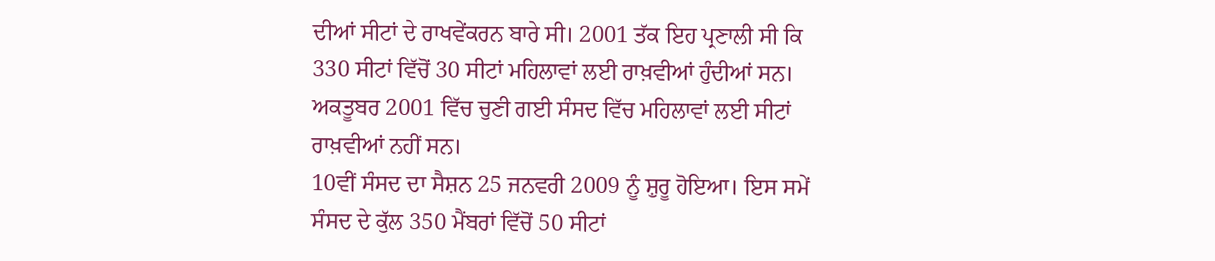ਦੀਆਂ ਸੀਟਾਂ ਦੇ ਰਾਖਵੇਂਕਰਨ ਬਾਰੇ ਸੀ। 2001 ਤੱਕ ਇਹ ਪ੍ਰਣਾਲੀ ਸੀ ਕਿ 330 ਸੀਟਾਂ ਵਿੱਚੋਂ 30 ਸੀਟਾਂ ਮਹਿਲਾਵਾਂ ਲਈ ਰਾਖ਼ਵੀਆਂ ਹੁੰਦੀਆਂ ਸਨ। ਅਕਤੂਬਰ 2001 ਵਿੱਚ ਚੁਣੀ ਗਈ ਸੰਸਦ ਵਿੱਚ ਮਹਿਲਾਵਾਂ ਲਈ ਸੀਟਾਂ ਰਾਖ਼ਵੀਆਂ ਨਹੀਂ ਸਨ।
10ਵੀਂ ਸੰਸਦ ਦਾ ਸੈਸ਼ਨ 25 ਜਨਵਰੀ 2009 ਨੂੰ ਸ਼ੁਰੂ ਹੋਇਆ। ਇਸ ਸਮੇਂ ਸੰਸਦ ਦੇ ਕੁੱਲ 350 ਮੈਂਬਰਾਂ ਵਿੱਚੋਂ 50 ਸੀਟਾਂ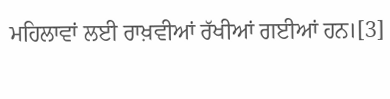ਮਹਿਲਾਵਾਂ ਲਈ ਰਾਖ਼ਵੀਆਂ ਰੱਖੀਆਂ ਗਈਆਂ ਹਨ।[3]